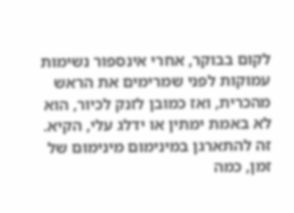לקום בבוקר, אחרי אינספור נשימות עמוקות לפני שמרימים את הראש מהכרית, ואז כמובן לזנק לכיור, הוא לא באמת ימתין או ידלג עלי, הקיא.
זה להתארגן במינימום מינימום של זמן, כמה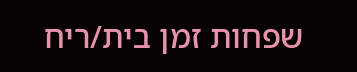שפחות זמן בית/ריח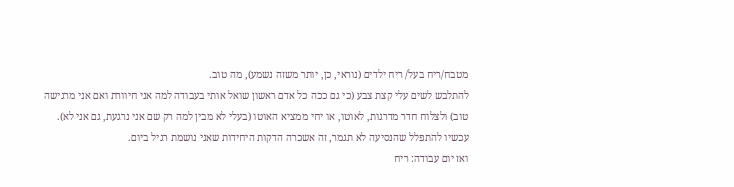מטבח/ריח בעל/ ריח ילדים (נוראי, כן, יותר משזה נשמע), מה טוב.
להתלבש לשים עלי קצת צבע (כי גם ככה כל אדם ראשון שואל אותי בעבודה למה אני חיוורת ואם אני מרגישה טוב) ולצלוח חדר מדרגות, לאוטו, או יחי ממציא האוטו (בעלי לא מבין למה רק שם אני נרגעת, גם אני לא).
עכשיו להתפלל שהנסיעה לא תגמר, זה אשכרה הדקות היחידות שאני נושמת רגיל ביום.
ואז יום עבודה: ריח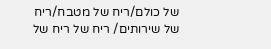של כולם/ריח של מטבח/ריח של שירותים/ ריח של ריח של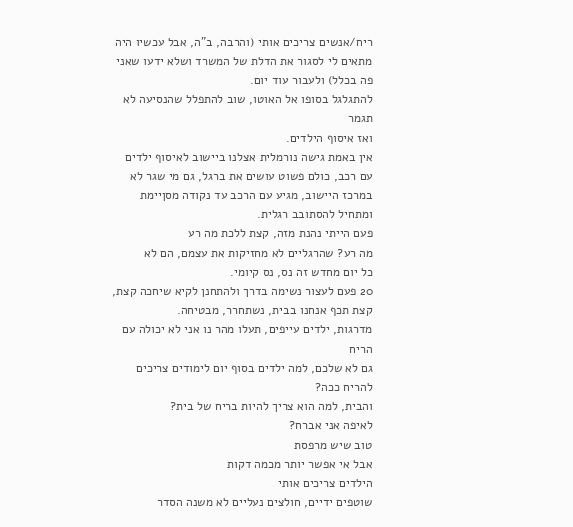ריח/אנשים צריכים אותי (והרבה, ב"ה, אבל עכשיו היה מתאים לי לסגור את הדלת של המשרד ושלא ידעו שאני פה בכלל) ולעבור עוד יום.
להתגלגל בסופו אל האוטו, שוב להתפלל שהנסיעה לא תגמר
ואז איסוף הילדים.
אין באמת גישה נורמלית אצלנו ביישוב לאיסוף ילדים עם רכב, כולם פשוט עושים את ברגל, גם מי שגר לא במרכז היישוב, מגיע עם הרכב עד נקודה מסןיימת ומתחיל להסתובב רגלית.
פעם הייתי נהנת מזה, קצת ללכת מה רע
מה רע? שהרגליים לא מחזיקות את עצמם, הם לא
כל יום מחדש זה נס, נס קיומי.
20 פעם לעצור נשימה בדרך ולהתחנן לקיא שיחכה קצת, קצת תכף אנחנו בבית, נשתחרר, מבטיחה.
מדרגות, ילדים עייפים, תעלו מהר נו אני לא יכולה עם הריח
גם לא שלכם, למה ילדים בסוף יום לימודים צריכים להריח ככה?
והבית, למה הוא צריך להיות בריח של בית?
לאיפה אני אברח?
טוב שיש מרפסת
אבל אי אפשר יותר מכמה דקות
הילדים צריכים אותי
שוטפים ידיים, חולצים נעליים לא משנה הסדר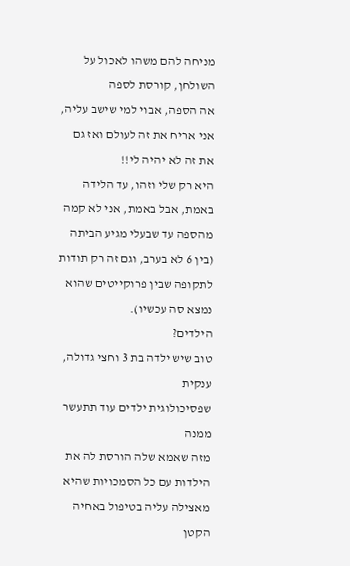מניחה להם משהו לאכול על השולחן, קורסת לספה
אה הספה, אבוי למי שישב עליה, אני אריח את זה לעולם ואז גם את זה לא יהיה לי!!
היא רק שלי וזהו, עד הלידה
באמת, אבל באמת, אני לא קמה מהספה עד שבעלי מגיע הביתה (בין 6 לא בערב, וגם זה רק תודות לתקופה שבין פרוקייטים שהוא נמצא סה עכשיו).
הילדים?
טוב שיש ילדה בת 3 וחצי גדולה, ענקית
שפסיכולוגית ילדים עוד תתעשר ממנה
מזה שאמא שלה הורסת לה את הילדות עם כל הסמכויות שהיא מאצילה עליה בטיפול באחיה הקטן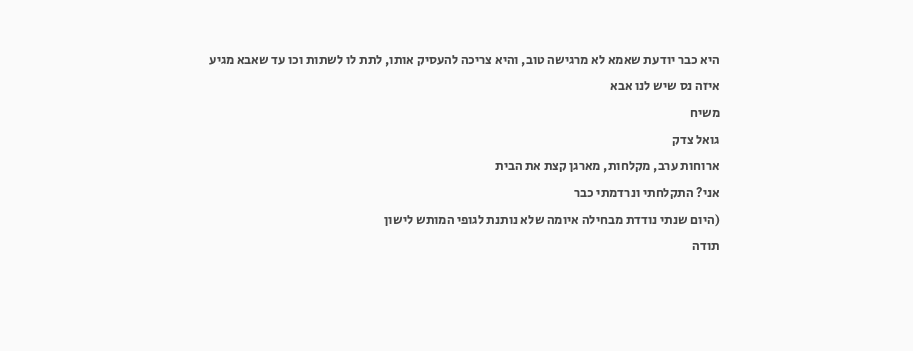היא כבר יודעת שאמא לא מרגישה טוב, והיא צריכה להעסיק אותו, לתת לו לשתות וכו עד שאבא מגיע
איזה נס שיש לנו אבא
משיח
גואל צדק
ארוחות ערב, מקלחות, מארגן קצת את הבית
אני? התקלחתי ונרדמתי כבר
(היום שנתי נודדת מבחילה איומה שלא נותנת לגופי המותש לישון
תודה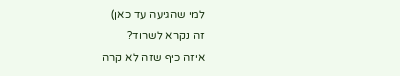למי שהגיעה עד כאן)
זה נקרא לשרוד?
איזה כיף שזה לא קרה